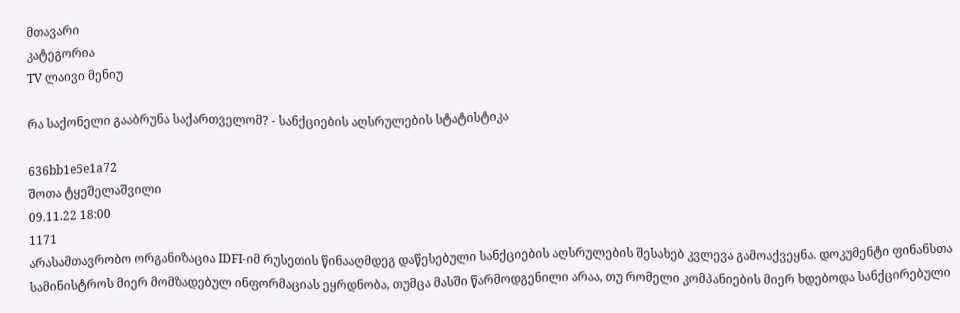მთავარი
კატეგორია
TV ლაივი მენიუ

რა საქონელი გააბრუნა საქართველომ? - სანქციების აღსრულების სტატისტიკა

636bb1e5e1a72
შოთა ტყეშელაშვილი
09.11.22 18:00
1171
არასამთავრობო ორგანიზაცია IDFI-იმ რუსეთის წინააღმდეგ დაწესებული სანქციების აღსრულების შესახებ კვლევა გამოაქვეყნა. დოკუმენტი ფინანსთა სამინისტროს მიერ მომზადებულ ინფორმაციას ეყრდნობა, თუმცა მასში წარმოდგენილი არაა, თუ რომელი კომპანიების მიერ ხდებოდა სანქცირებული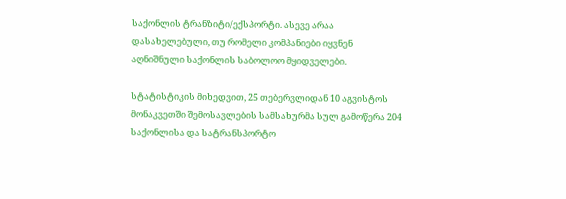საქონლის ტრანზიტი/ექსპორტი. ასევე არაა დასახელებული, თუ რომელი კომპანიები იყვნენ აღნიშნული საქონლის საბოლოო მყიდველები.

სტატისტიკის მიხედვით, 25 თებერვლიდან 10 აგვისტოს მონაკვეთში შემოსავლების სამსახურმა სულ გამოწერა 204 საქონლისა და სატრანსპორტო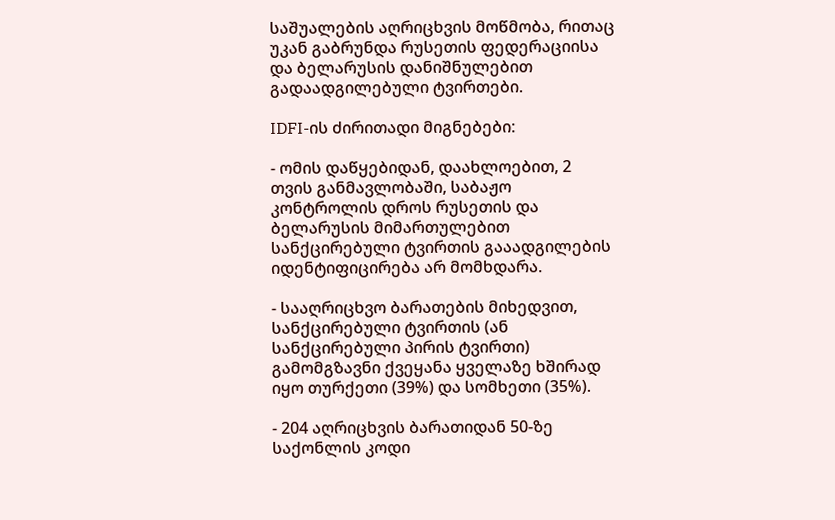საშუალების აღრიცხვის მოწმობა, რითაც უკან გაბრუნდა რუსეთის ფედერაციისა და ბელარუსის დანიშნულებით გადაადგილებული ტვირთები.

IDFI-ის ძირითადი მიგნებები:

- ომის დაწყებიდან, დაახლოებით, 2 თვის განმავლობაში, საბაჟო კონტროლის დროს რუსეთის და ბელარუსის მიმართულებით სანქცირებული ტვირთის გააადგილების იდენტიფიცირება არ მომხდარა.

- სააღრიცხვო ბარათების მიხედვით, სანქცირებული ტვირთის (ან სანქცირებული პირის ტვირთი) გამომგზავნი ქვეყანა ყველაზე ხშირად იყო თურქეთი (39%) და სომხეთი (35%).

- 204 აღრიცხვის ბარათიდან 50-ზე საქონლის კოდი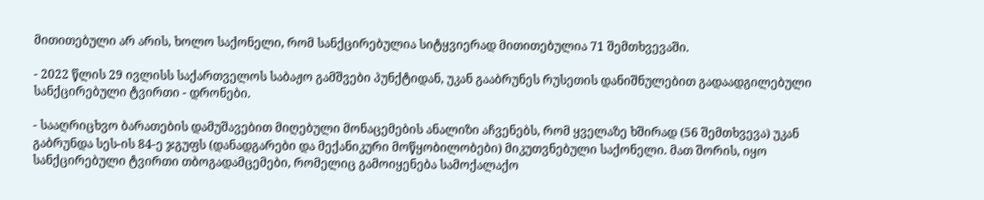მითითებული არ არის, ხოლო საქონელი, რომ სანქცირებულია სიტყვიერად მითითებულია 71 შემთხვევაში.

- 2022 წლის 29 ივლისს საქართველოს საბაჟო გამშვები პუნქტიდან, უკან გააბრუნეს რუსეთის დანიშნულებით გადაადგილებული სანქცირებული ტვირთი - დრონები.

- სააღრიცხვო ბარათების დამუშავებით მიღებული მონაცემების ანალიზი აჩვენებს, რომ ყველაზე ხშირად (56 შემთხვევა) უკან გაბრუნდა სეს-ის 84-ე ჯგუფს (დანადგარები და მექანიკური მოწყობილობები) მიკუთვნებული საქონელი. მათ შორის, იყო სანქცირებული ტვირთი თბოგადამცემები, რომელიც გამოიყენება სამოქალაქო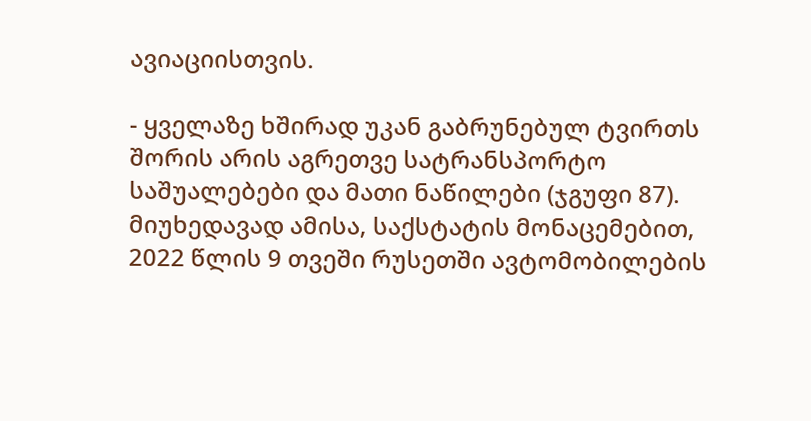ავიაციისთვის.

- ყველაზე ხშირად უკან გაბრუნებულ ტვირთს შორის არის აგრეთვე სატრანსპორტო საშუალებები და მათი ნაწილები (ჯგუფი 87). მიუხედავად ამისა, საქსტატის მონაცემებით, 2022 წლის 9 თვეში რუსეთში ავტომობილების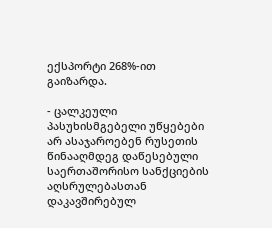ექსპორტი 268%-ით გაიზარდა.

- ცალკეული პასუხისმგებელი უწყებები არ ასაჯაროებენ რუსეთის წინააღმდეგ დაწესებული საერთაშორისო სანქციების აღსრულებასთან დაკავშირებულ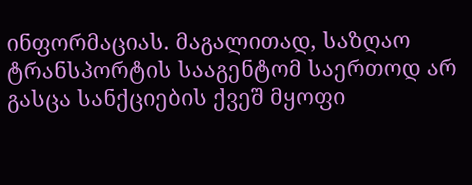ინფორმაციას. მაგალითად, საზღაო ტრანსპორტის სააგენტომ საერთოდ არ გასცა სანქციების ქვეშ მყოფი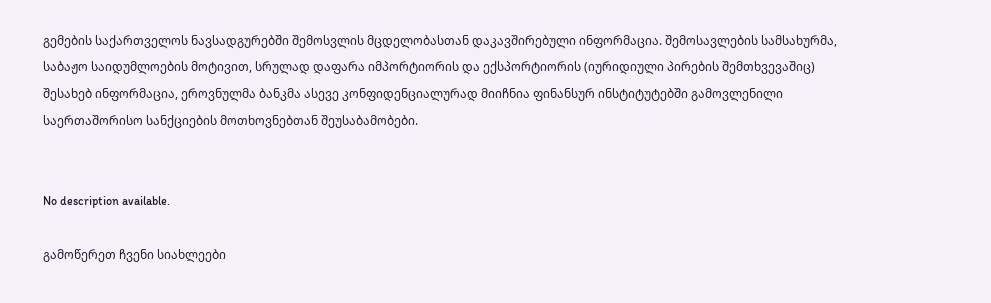გემების საქართველოს ნავსადგურებში შემოსვლის მცდელობასთან დაკავშირებული ინფორმაცია. შემოსავლების სამსახურმა, საბაჟო საიდუმლოების მოტივით, სრულად დაფარა იმპორტიორის და ექსპორტიორის (იურიდიული პირების შემთხვევაშიც) შესახებ ინფორმაცია, ეროვნულმა ბანკმა ასევე კონფიდენციალურად მიიჩნია ფინანსურ ინსტიტუტებში გამოვლენილი საერთაშორისო სანქციების მოთხოვნებთან შეუსაბამობები.


No description available.

გამოწერეთ ჩვენი სიახლეები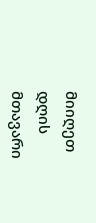მიიღეთ დღის მთავარი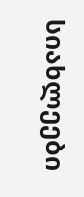სიახლეები